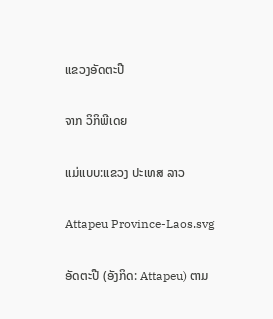ແຂວງອັດຕະປື

ຈາກ ວິກິພີເດຍ

ແມ່ແບບ:ແຂວງ ປະເທສ ລາວ

Attapeu Province-Laos.svg

ອັດຕະປື (ອັງກິດ: Attapeu) ຕາມ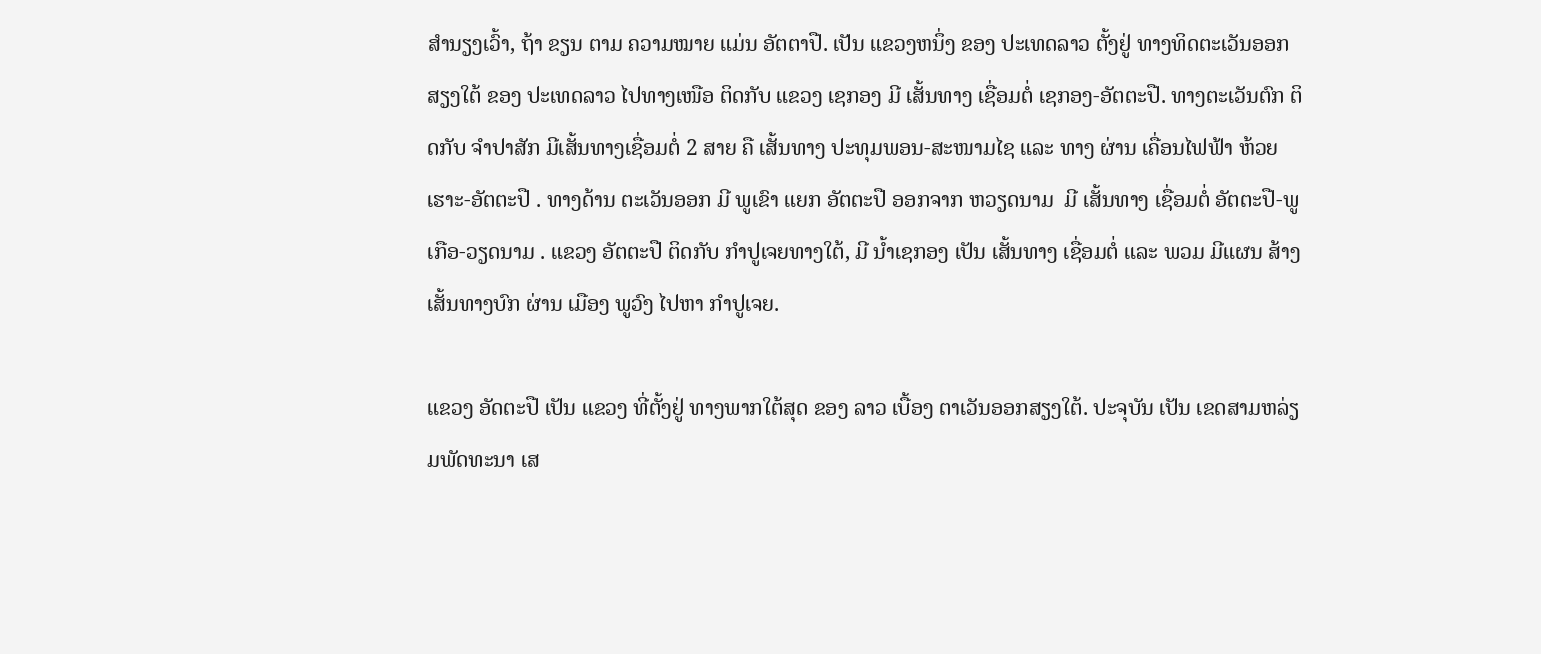ສຳນຽງເວົ້າ, ຖ້າ ຂຽນ ຕາມ ຄວາມໝາຍ ແມ່ນ ອັຕຕາປື. ເປັນ ແຂວງຫນຶ່ງ ຂອງ ປະເທດລາວ ຕັ້ງຢູ່ ທາງທິດຕະເວັນອອກສຽງໃຕ້ ຂອງ ປະເທດລາວ ໄປທາງເໜືອ ຕິດກັບ ແຂວງ ເຊກອງ ມີ ເສັ້ນທາງ ເຊື່ອມຕໍ່ ເຊກອງ-ອັຕຕະປື. ທາງຕະເວັນຕົກ ຕິດກັບ ຈຳປາສັກ ມີເສັ້ນທາງເຊື່ອມຕໍ່ 2 ສາຍ ຄື ເສັ້ນທາງ ປະທຸມພອນ-ສະໜາມໄຊ ແລະ ທາງ ຜ່ານ ເຄື່ອນໄຟຟ້າ ຫ້ວຍເຮາະ-ອັຕຕະປື . ທາງດ້ານ ຕະເວັນອອກ ມີ ພູເຂົາ ແຍກ ອັຕຕະປື ອອກຈາກ ຫວຽດນາມ  ມີ ເສັ້ນທາງ ເຊື່ອມຕໍ່ ອັຕຕະປື-ພູເກືອ-ວຽດນາມ . ແຂວງ ອັຕຕະປື ຕິດກັບ ກຳປູເຈຍທາງໃຕ້, ມີ ນໍ້າເຊກອງ ເປັນ ເສັ້ນທາງ ເຊື່ອມຕໍ່ ແລະ ພວມ ມີແຜນ ສ້າງເສັ້ນທາງບົກ ຜ່ານ ເມືອງ ພູວົງ ໄປຫາ ກຳປູເຈຍ.

ແຂວງ ອັດຕະປື ເປັນ ແຂວງ ທີ່ຕັ້ງຢູ່ ທາງພາກໃຕ້ສຸດ ຂອງ ລາວ ເບື້ອງ ຕາເວັນອອກສຽງໃຕ້. ປະຈຸບັນ ເປັນ ເຂດສາມຫລ່ຽມພັດທະນາ ເສ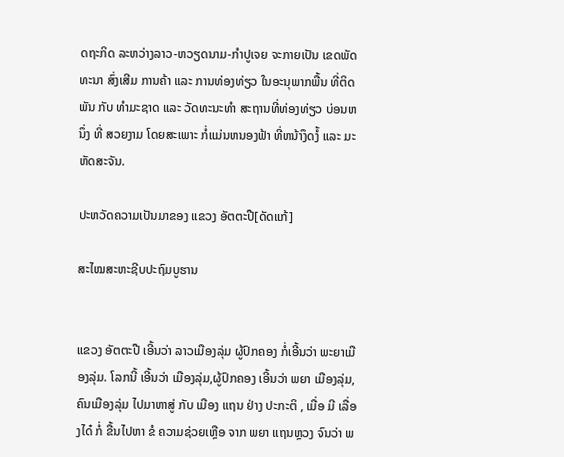ດຖະກິດ ລະຫວ່າງລາວ-ຫວຽດນາມ-ກຳປູເຈຍ ຈະກາຍເປັນ ເຂດພັດທະນາ ສົ່ງເສີມ ການຄ້າ ແລະ ການທ່ອງທ່ຽວ ໃນອະນຸພາກພື້ນ ທີ່ຕິດພັນ ກັບ ທຳມະຊາດ ແລະ ວັດທະນະທຳ ສະຖານທີ່ທ່ອງທ່ຽວ ບ່ອນຫນຶ່ງ ທີ່ ສວຍງາມ ໂດຍສະເພາະ ກໍ່ແມ່ນຫນອງຟ້າ ທີ່ຫນ້າງຶດງໍ້ ແລະ ມະຫັດສະຈັນ.

ປະຫວັດຄວາມເປັນມາຂອງ ແຂວງ ອັຕຕະປື[ດັດແກ້]

ສະໄໝສະຫະຊີບປະຖົມບູຮານ


ແຂວງ ອັຕຕະປື ເອີ້ນວ່າ ລາວເມືອງລຸ່ມ ຜູ້ປົກຄອງ ກໍ່ເອີ້ນວ່າ ພະຍາເມືອງລຸ່ມ. ໂລກນີ້ ເອີ້ນວ່າ ເມືອງລຸ່ມ,ຜູ້ປົກຄອງ ເອີ້ນວ່າ ພຍາ ເມືອງລຸ່ມ, ຄົນເມືອງລຸ່ມ ໄປມາຫາສູ່ ກັບ ເມືອງ ແຖນ ຢ່າງ ປະກະຕິ , ເມື່ອ ມີ ເລື່ອງໄດ໋ ກໍ່ ຂື້ນໄປຫາ ຂໍ ຄວາມຊ່ວຍເຫຼືອ ຈາກ ພຍາ ແຖນຫຼວງ ຈົນວ່າ ພ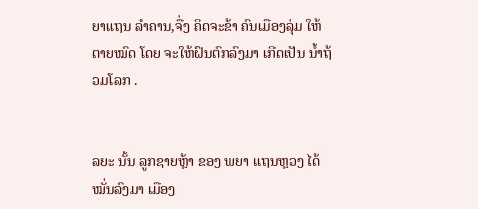ຍາແຖນ ລຳຄານ,ຈື່ງ ຄິດຈະຂ້າ ຄົນເມືອງລຸ່ມ ໃຫ້ ຕາຍໝົດ ໂດຍ ຈະໃຫ້ຝົນຕົກລົງມາ ເກີດເປັນ ນໍ້າຖ້ວມໂລກ .


ລຍະ ນັ້ນ ລູກຊາຍຫຼ້າ ຂອງ ພຍາ ແຖນຫຼວງ ໄດ້ໝັ່ນລົງມາ ເມືອງ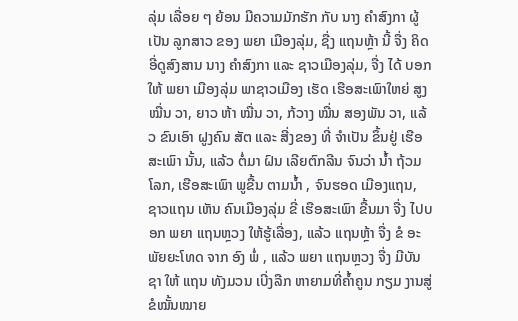ລຸ່ມ ເລື່ອຍ ໆ ຍ້ອນ ມີຄວາມມັກຮັກ ກັບ ນາງ ຄຳສົງກາ ຜູ້ເປັນ ລູກສາວ ຂອງ ພຍາ ເມືອງລຸ່ມ, ຊື່ງ ແຖນຫຼ້າ ນີ້ ຈື່ງ ຄິດ ອີ່ດູສົງສານ ນາງ ຄໍາສົງກາ ແລະ ຊາວເມືອງລຸ່ມ, ຈື່ງ ໄດ້ ບອກໃຫ້ ພຍາ ເມືອງລຸ່ມ ພາຊາວເມືອງ ເຮັດ ເຮືອສະເພົາໃຫຍ່ ສູງ ໝື່ນ ວາ, ຍາວ ຫ້າ ໝື່ນ ວາ, ກ້ວາງ ໝື່ນ ສອງພັນ ວາ, ແລ້ວ ຂົນເອົາ ຝູງຄົນ ສັຕ ແລະ ສີ່ງຂອງ ທີ່ ຈຳເປັນ ຂຶ້ນຢູ່ ເຮືອສະເພົາ ນັ້ນ, ແລ້ວ ຕໍ່ມາ ຝົນ ເລີຍຕົກລີນ ຈົນວ່າ ນໍ້າ ຖ້ວມ ໂລກ, ເຮືອສະເພົາ ພູຂື້ນ ຕາມນໍ້າ , ຈົນຮອດ ເມືອງແຖນ, ຊາວແຖນ ເຫັນ ຄົນເມືອງລຸ່ມ ຂີ່ ເຮືອສະເພົາ ຂື້ນມາ ຈື່ງ ໄປບອກ ພຍາ ແຖນຫຼວງ ໃຫ້ຮູ້ເລື່ອງ, ແລ້ວ ແຖນຫຼ້າ ຈື່ງ ຂໍ ອະພັຍຍະໂທດ ຈາກ ອົງ ພໍ່ , ແລ້ວ ພຍາ ແຖນຫຼວງ ຈື່ງ ມີບັນຊາ ໃຫ້ ແຖນ ທັງມວນ ເບີ່ງລືກ ຫາຍາມທີ່ຄໍ້າຄູນ ກຽມ ງານສູ່ຂໍໝັ້ນໝາຍ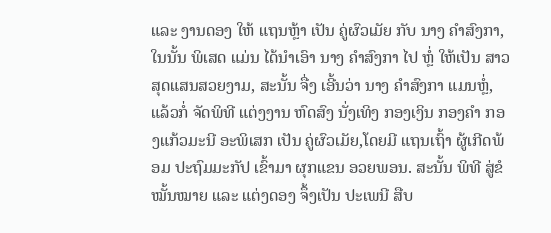ແລະ ງານດອງ ໃຫ້ ແຖນຫຼ້າ ເປັນ ຄູ່ຜົວເມັຍ ກັບ ນາງ ຄຳສົງກາ, ໃນນັ້ນ ພິເສດ ແມ່ນ ໄດ້ນຳເອົາ ນາງ ຄຳສົງກາ ໄປ ຫຼໍ່ ໃຫ້ເປັນ ສາວ ສຸດແສນສວຍງາມ, ສະນັ້ນ ຈື່ງ ເອີ້ນວ່າ ນາງ ຄຳສົງກາ ແມນຫຼໍ່, ແລ້ວກໍ່ ຈັດພິທີ ແຕ່ງງານ ຫົດສົງ ນັ່ງເທິງ ກອງເງິນ ກອງຄໍາ ກອງແກ້ວມະນີ ອະພິເສກ ເປັນ ຄູ່ຜົວເມັຍ,ໂດຍມີ ແຖນເຖົ້າ ຜູ້ເກີດພ້ອມ ປະຖົມມະກັປ ເຂົ້າມາ ຜຸກແຂນ ອວຍພອນ. ສະນັ້ນ ພິທີ ສູ່ຂໍໝັ້ນໝາຍ ແລະ ແຕ່ງດອງ ຈຶ້ງເປັນ ປະເພນີ ສືບ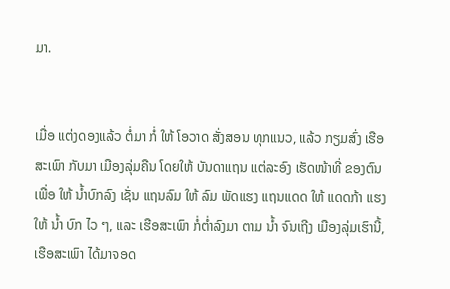ມາ.


ເມື່ອ ແຕ່ງດອງແລ້ວ ຕໍ່ມາ ກໍ່ ໃຫ້ ໂອວາດ ສັ່ງສອນ ທຸກແນວ, ແລ້ວ ກຽມສົ່ງ ເຮືອສະເພົາ ກັບມາ ເມືອງລຸ່ມຄືນ ໂດຍໃຫ້ ບັນດາແຖນ ແຕ່ລະອົງ ເຮັດໜ້າທີ່ ຂອງຕົນ ເພື່ອ ໃຫ້ ນໍ້າບົກລົງ ເຊັ່ນ ແຖນລົມ ໃຫ້ ລົມ ພັດແຮງ ແຖນແດດ ໃຫ້ ແດດກ້າ ແຮງ ໃຫ້ ນໍ້າ ບົກ ໄວ ໆ, ແລະ ເຮືອສະເພົາ ກໍ່ຕໍ່າລົງມາ ຕາມ ນໍ້າ ຈົນເຖີງ ເມືອງລຸ່ມເຮົານີ້, ເຮືອສະເພົາ ໄດ້ມາຈອດ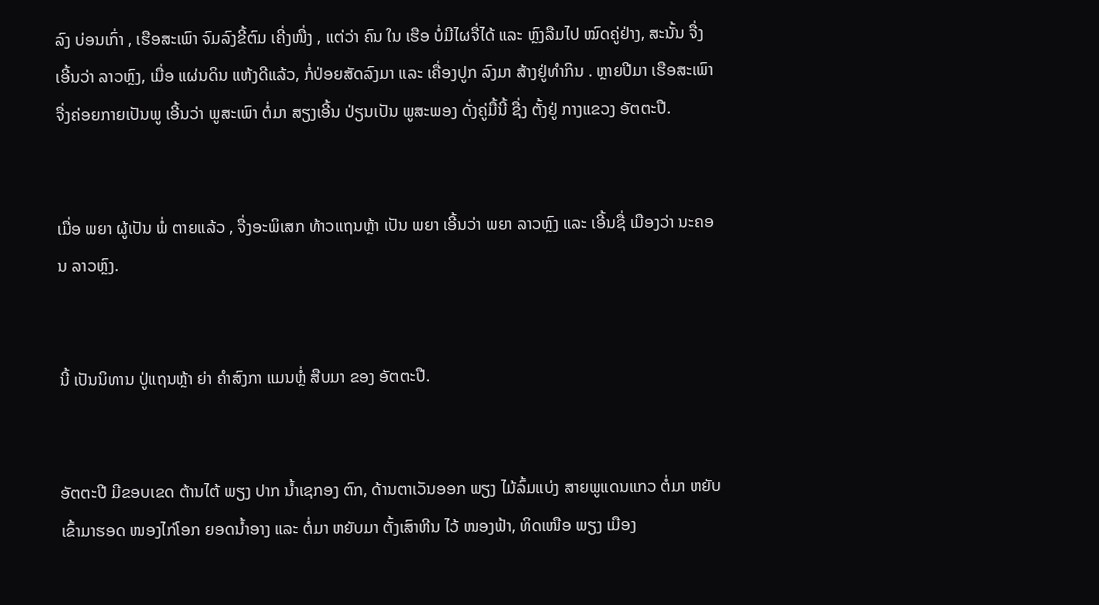ລົງ ບ່ອນເກົ່າ , ເຮືອສະເພົາ ຈົມລົງຂີ້ຕົມ ເຄີ່ງໜື່ງ , ແຕ່ວ່າ ຄົນ ໃນ ເຮືອ ບໍ່ມີໄຜຈື່ໄດ້ ແລະ ຫຼົງລືມໄປ ໝົດຄູ່ຢ່າງ, ສະນັ້ນ ຈື່ງ ເອີ້ນວ່າ ລາວຫຼົງ, ເມື່ອ ແຜ່ນດິນ ແຫ້ງດີແລ້ວ, ກໍ່ປ່ອຍສັດລົງມາ ແລະ ເຄື່ອງປູກ ລົງມາ ສ້າງຢູ່ທຳກິນ . ຫຼາຍປີມາ ເຮືອສະເພົາ ຈື່ງຄ່ອຍກາຍເປັນພູ ເອີ້ນວ່າ ພູສະເພົາ ຕໍ່ມາ ສຽງເອີ້ນ ປ່ຽນເປັນ ພູສະພອງ ດັ່ງຄູ່ມື້ນີ້ ຊື່ງ ຕັ້ງຢູ່ ກາງແຂວງ ອັຕຕະປື.


ເມື່ອ ພຍາ ຜູ້ເປັນ ພໍ່ ຕາຍແລ້ວ , ຈື່ງອະພິເສກ ທ້າວແຖນຫຼ້າ ເປັນ ພຍາ ເອີ້ນວ່າ ພຍາ ລາວຫຼົງ ແລະ ເອີ້ນຊື່ ເມືອງວ່າ ນະຄອນ ລາວຫຼົງ.


ນີ້ ເປັນນິທານ ປູ່ແຖນຫຼ້າ ຍ່າ ຄຳສົງກາ ແມນຫຼໍ່ ສືບມາ ຂອງ ອັຕຕະປື.


ອັຕຕະປີ ມີຂອບເຂດ ຕ້ານໄຕ້ ພຽງ ປາກ ນໍ້າເຊກອງ ຕົກ, ດ້ານຕາເວັນອອກ ພຽງ ໄມ້ລົ້ມແບ່ງ ສາຍພູແດນແກວ ຕໍ່ມາ ຫຍັບເຂົ້າມາຮອດ ໜອງໄກ່ໂອກ ຍອດນໍ້າອາງ ແລະ ຕໍ່ມາ ຫຍັບມາ ຕັ້ງເສົາຫີນ ໄວ້ ໜອງຟ້າ, ທິດເໜືອ ພຽງ ເມືອງ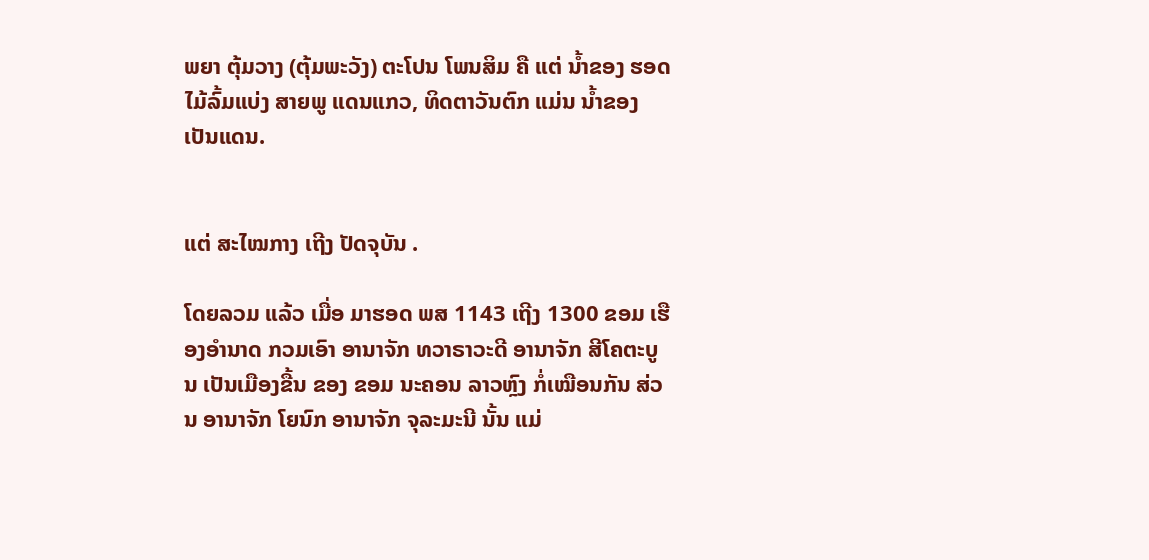ພຍາ ຕຸ້ມວາງ (ຕຸ້ມພະວັງ) ຕະໂປນ ໂພນສິມ ຄື ແຕ່ ນໍ້າຂອງ ຮອດ ໄມ້ລົ້ມແບ່ງ ສາຍພູ ແດນແກວ, ທິດຕາວັນຕົກ ແມ່ນ ນໍ້າຂອງ ເປັນແດນ.


ແຕ່ ສະໄໝກາງ ເຖີງ ປັດຈຸບັນ .

ໂດຍລວມ ແລ້ວ ເມື່ອ ມາຮອດ ພສ 1143 ເຖີງ 1300 ຂອມ ເຮືອງອຳນາດ ກວມເອົາ ອານາຈັກ ທວາຣາວະດີ ອານາຈັກ ສີໂຄຕະບູນ ເປັນເມືອງຂື້ນ ຂອງ ຂອມ ນະຄອນ ລາວຫຼົງ ກໍ່ເໝືອນກັນ ສ່ວນ ອານາຈັກ ໂຍນົກ ອານາຈັກ ຈຸລະມະນີ ນັ້ນ ແມ່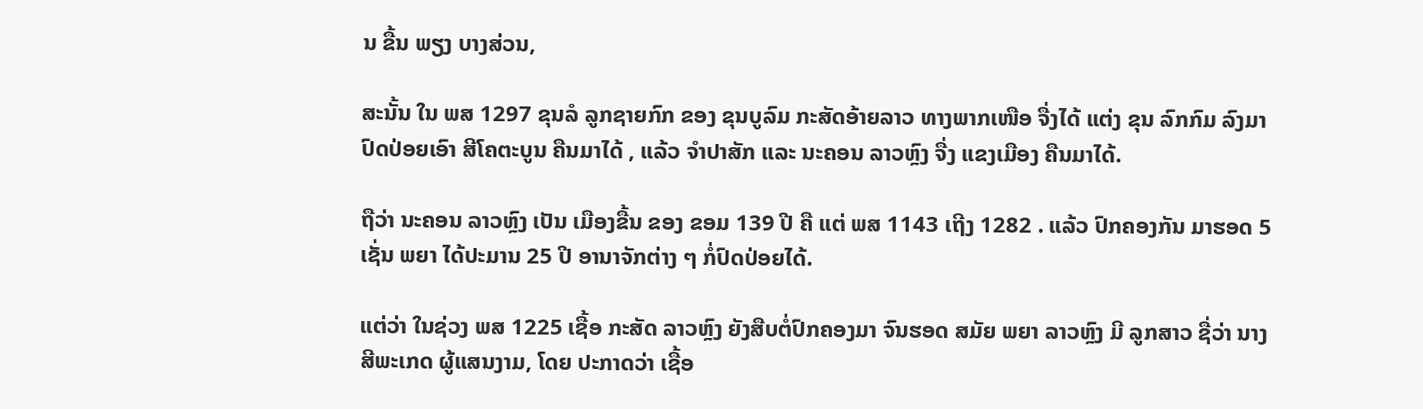ນ ຂື້ນ ພຽງ ບາງສ່ວນ,

ສະນັ້ນ ໃນ ພສ 1297 ຂຸນລໍ ລູກຊາຍກົກ ຂອງ ຂຸນບູລົມ ກະສັດອ້າຍລາວ ທາງພາກເໜືອ ຈື່ງໄດ້ ແຕ່ງ ຂຸນ ລົກກົມ ລົງມາ ປົດປ່ອຍເອົາ ສີໂຄຕະບູນ ຄືນມາໄດ້ , ແລ້ວ ຈຳປາສັກ ແລະ ນະຄອນ ລາວຫຼົງ ຈື່ງ ແຂງເມືອງ ຄືນມາໄດ້.

ຖືວ່າ ນະຄອນ ລາວຫຼົງ ເປັນ ເມືອງຂື້ນ ຂອງ ຂອມ 139 ປີ ຄື ແຕ່ ພສ 1143 ເຖີງ 1282 . ແລ້ວ ປົກຄອງກັນ ມາຮອດ 5 ເຊັ່ນ ພຍາ ໄດ້ປະມານ 25 ປີ ອານາຈັກຕ່າງ ໆ ກໍ່ປົດປ່ອຍໄດ້.

ແຕ່ວ່າ ໃນຊ່ວງ ພສ 1225 ເຊື້ອ ກະສັດ ລາວຫຼົງ ຍັງສືບຕໍ່ປົກຄອງມາ ຈົນຮອດ ສມັຍ ພຍາ ລາວຫຼົງ ມີ ລູກສາວ ຊື່ວ່າ ນາງ ສີພະເກດ ຜູ້ແສນງາມ, ໂດຍ ປະກາດວ່າ ເຊື້ອ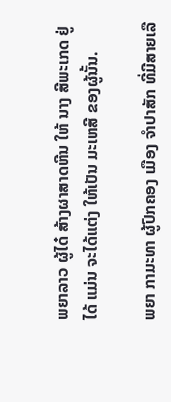ພຍາລາວ ຜູ້ໄດ໋ ສ້າງຜາສາດຫີນ ໃຫ້ ນາງ ສີພະເກດ ຢູ່ໄດ້ ແມ່ນ ຈະໄດ້ແຕ່ງ ໃຫ້ເປັນ ມະເຫສີ ຂອງຜູ້ນັ້ນ.

ພຍາ ກາມະທາ ຜູ້ປົກຄອງ ເມືອງ ຈຳປາສັກ ທີ່ມີສາຍເລື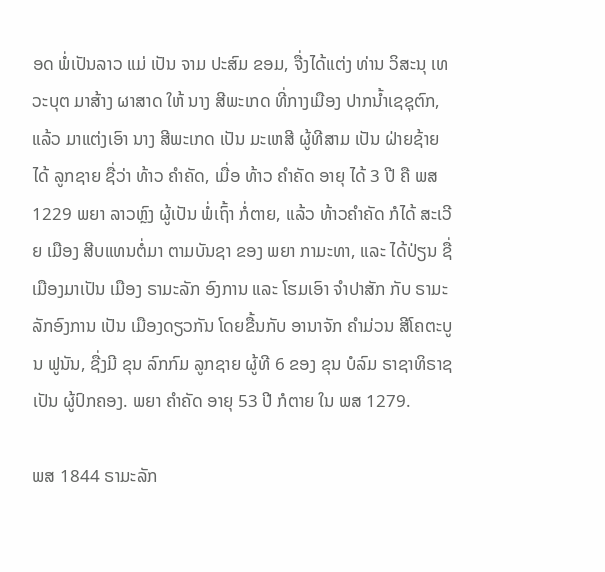ອດ ພໍ່ເປັນລາວ ແມ່ ເປັນ ຈາມ ປະສົມ ຂອມ, ຈື່ງໄດ້ແຕ່ງ ທ່ານ ວິສະນຸ ເທວະບຸຕ ມາສ້າງ ຜາສາດ ໃຫ້ ນາງ ສີພະເກດ ທີ່ກາງເມືອງ ປາກນໍ້າເຊຊຸຕົກ, ແລ້ວ ມາແຕ່ງເອົາ ນາງ ສີພະເກດ ເປັນ ມະເຫສີ ຜູ້ທີສາມ ເປັນ ຝ່າຍຊ້າຍ ໄດ້ ລູກຊາຍ ຊື່ວ່າ ທ້າວ ຄຳຄັດ, ເມື່ອ ທ້າວ ຄໍາຄັດ ອາຍຸ ໄດ້ 3 ປີ ຄື ພສ 1229 ພຍາ ລາວຫຼົງ ຜູ້ເປັນ ພໍ່ເຖົ້າ ກໍ່ຕາຍ, ແລ້ວ ທ້າວຄຳຄັດ ກໍໄດ້ ສະເວີຍ ເມືອງ ສີບແທນຕໍ່ມາ ຕາມບັນຊາ ຂອງ ພຍາ ກາມະທາ, ແລະ ໄດ້ປ່ຽນ ຊື່ເມືອງມາເປັນ ເມືອງ ຣາມະລັກ ອົງການ ແລະ ໂຮມເອົາ ຈຳປາສັກ ກັບ ຣາມະລັກອົງການ ເປັນ ເມືອງດຽວກັນ ໂດຍຂື້ນກັບ ອານາຈັກ ຄຳມ່ວນ ສີໂຄຕະບູນ ຟູນັນ, ຊື່ງມີ ຂຸນ ລົກກົມ ລູກຊາຍ ຜູ້ທີ 6 ຂອງ ຂຸນ ບໍລົມ ຣາຊາທິຣາຊ ເປັນ ຜູ້ປົກຄອງ. ພຍາ ຄຳຄັດ ອາຍຸ 53 ປີ ກໍຕາຍ ໃນ ພສ 1279.

ພສ 1844 ຣາມະລັກ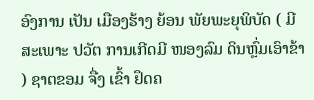ອົງການ ເປັນ ເມືອງຮ້າງ ຍ້ອນ ພັຍພະຍຸພິບັດ ( ມີ ສະເພາະ ປວັຕ ການເກີດມີ ໜອງລົມ ດິນຫຼົ່ມເອົາຂ້າ ) ຊາຕຂອມ ຈື່ງ ເຂົ້າ ຢຶດຄ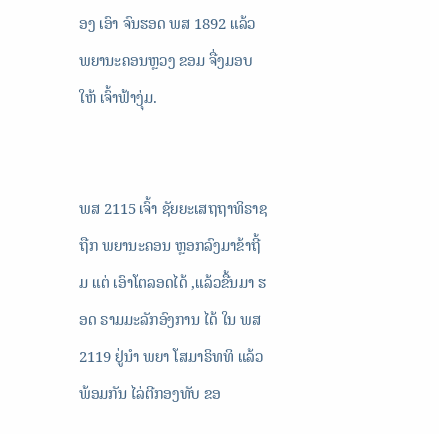ອງ ເອົາ ຈົນຮອດ ພສ 1892 ແລ້ວ ພຍານະຄອນຫຼວງ ຂອມ ຈື່ງມອບ ໃຫ້ ເຈົ້າຟ້າງຸ່ມ.


ພສ 2115 ເຈົ້າ ຊັຍຍະເສຖຖາທິຣາຊ ຖືກ ພຍານະຄອນ ຫຼອກລົງມາຂ້າຖີ້ມ ແຕ່ ເອົາໂຕລອດໄດ້ ,ແລ້ວຂື້ນມາ ຮອດ ຣາມມະລັກອົງການ ໄດ້ ໃນ ພສ 2119 ຢູ່ນຳ ພຍາ ໂສມາຣິທທິ ແລ້ວ ພ້ອມກັນ ໄລ່ຕີກອງທັບ ຂອ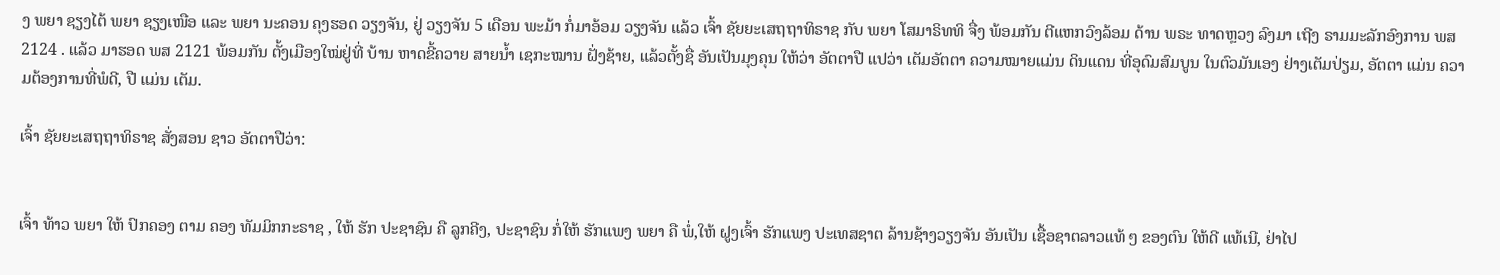ງ ພຍາ ຊຽງໄຕ້ ພຍາ ຊຽງເໜືອ ແລະ ພຍາ ນະຄອນ ຄຸງຮອດ ວຽງຈັນ, ຢູ່ ວຽງຈັນ 5 ເດືອນ ພະມ້າ ກໍ່ມາອ້ອມ ວຽງຈັນ ແລ້ວ ເຈົ້າ ຊັຍຍະເສຖຖາທິຣາຊ ກັບ ພຍາ ໂສມາຣິທທິ ຈື່ງ ພ້ອມກັນ ຕີແຫກວົງລ້ອມ ດ້ານ ພຣະ ທາດຫຼວງ ລົງມາ ເຖີງ ຣາມມະລັກອົງການ ພສ 2124 . ແລ້ວ ມາຮອດ ພສ 2121 ພ້ອມກັນ ຕັ້ງເມືອງໃໝ່ຢູ່ທີ່ ບ້ານ ຫາດຂີ້ຄວາຍ ສາຍນໍ້າ ເຊກະໝານ ຝັ່ງຊ້າຍ, ແລ້ວຕັ້ງຊື່ ອັນເປັນມຸງຄຸນ ໃຫ້ວ່າ ອັຕຕາປື ແປວ່າ ເຕັມອັຕຕາ ຄວາມໝາຍແມ່ນ ດິນແດນ ທີ່ອຸດົມສົມບູນ ໃນຕົວມັນເອງ ຢ່າງເຕັມປ່ຽມ, ອັຕຕາ ແມ່ນ ຄວາມຕ້ອງການທີ່ພໍດີ, ປື ແມ່ນ ເຕັມ.

ເຈົ້າ ຊັຍຍະເສຖຖາທິຣາຊ ສັ່ງສອນ ຊາວ ອັຕຕາປືວ່າ:


ເຈົ້າ ທ້າວ ພຍາ ໃຫ້ ປົກຄອງ ຕາມ ຄອງ ທັມມິກກະຣາຊ , ໃຫ້ ຮັກ ປະຊາຊົນ ຄື ລູກຄີງ, ປະຊາຊົນ ກໍ່ໃຫ້ ຮັກແພງ ພຍາ ຄື ພໍ່,ໃຫ້ ຝູງເຈົ້າ ຮັກແພງ ປະເທສຊາຕ ລ້ານຊ້າງວຽງຈັນ ອັນເປັນ ເຊື້ອຊາຕລາວແທ້ ໆ ຂອງຕົນ ໃຫ້ດີ ແທ້ເນີ, ຢ່າໄປ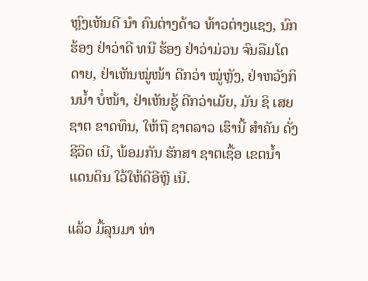ຫຼົງເຫັນດີ ນຳ ຄົນຕ່າງດ້າວ ທ້າວຕ່າງແຊງ, ນົກ ຮ້ອງ ຢ່າວ່າດີ ທນີ ຮ້ອງ ຢ່າວ່າມ່ວນ ຈົນລືມໂຕ ດາຍ, ຢ່າເຫັນໝູ່ໜ້າ ດີກວ່າ ໝູ່ຫຼັງ, ຢ່າຫວັງກິນນໍ້າ ບໍ່ໜ້າ, ຢ່າເຫັນຊູ້ ດີກວ່າເມັຍ, ມັນ ຊິ ເສຍຊາຕ ຂາດທຶນ, ໃຫ້ຖື ຊາຕລາວ ເຮົານີ້ ສຳຄັນ ດັ່ງຊີວິດ ເນີ, ພ້ອມກັນ ຮັກສາ ຊາຕເຊື້ອ ເຂຕນໍ້າ ແດນດິນ ໃວ້ໃຫ້ດີອີຫຼີ ເນີ.

ແລ້ວ ມື້ລຸນມາ ທ່າ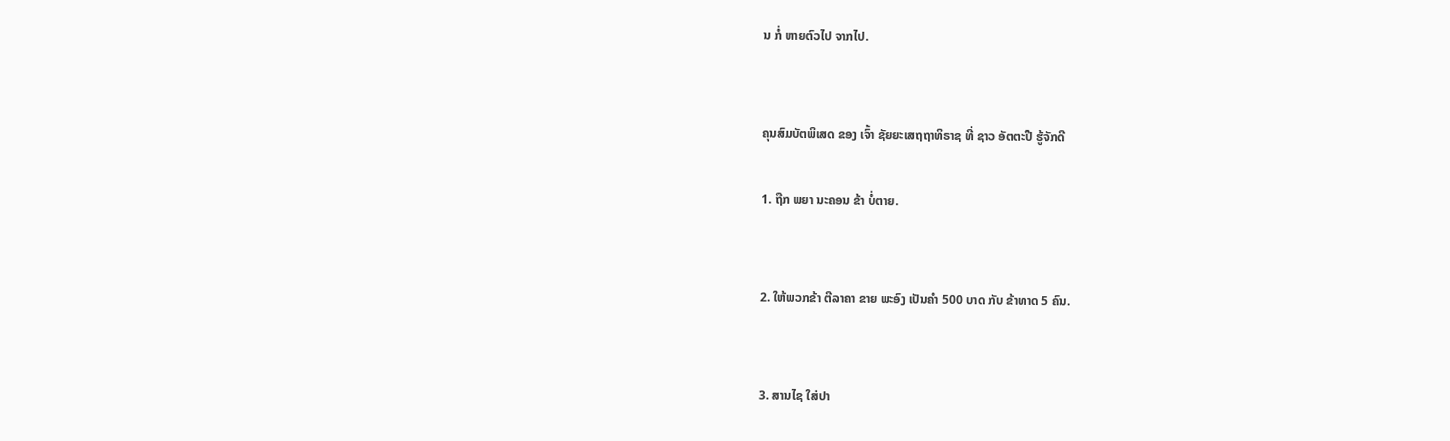ນ ກໍ່ ຫາຍຕົວໄປ ຈາກໄປ.


ຄຸນສົມບັຕພິເສດ ຂອງ ເຈົ້າ ຊັຍຍະເສຖຖາທິຣາຊ ທີ່ ຊາວ ອັຕຕະປື ຮູ້ຈັກດີ

1. ຖືກ ພຍາ ນະຄອນ ຂ້າ ບໍ່ຕາຍ.


2. ໃຫ້ພວກຂ້າ ຕີລາຄາ ຂາຍ ພະອົງ ເປັນຄຳ 500 ບາດ ກັບ ຂ້າທາດ 5 ຄົນ.


3. ສານໄຊ ໃສ່ປາ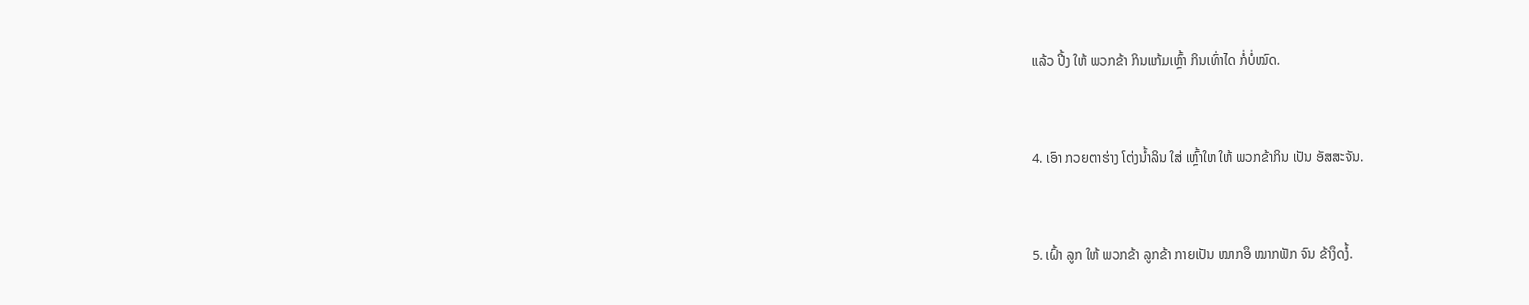ແລ້ວ ປີ້ງ ໃຫ້ ພວກຂ້າ ກິນແກ້ມເຫຼົ້າ ກິນເທົ່າໄດ ກໍ່ບໍ່ໝົດ.


4. ເອົາ ກວຍຕາຮ່າງ ໂຕ່ງນໍ້າລິນ ໃສ່ ເຫຼົ້າໃຫ ໃຫ້ ພວກຂ້າກິນ ເປັນ ອັສສະຈັນ.


5. ເຝົ້າ ລູກ ໃຫ້ ພວກຂ້າ ລູກຂ້າ ກາຍເປັນ ໝາກອຶ ໝາກຟັກ ຈົນ ຂ້າງຶດງໍ້.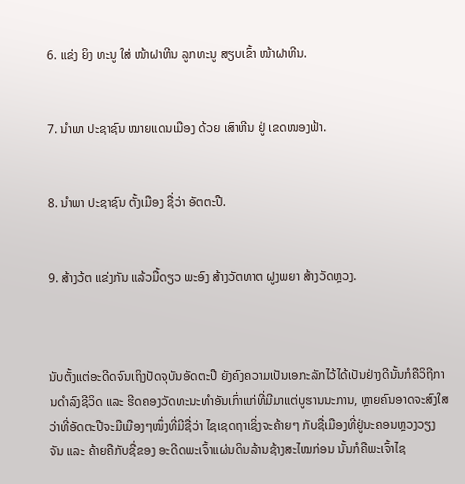6. ແຂ່ງ ຍິງ ທະນູ ໃສ່ ໜ້າຝາຫີນ ລູກທະນູ ສຽບເຂົ້າ ໜ້າຝາຫີນ.


7. ນຳພາ ປະຊາຊົນ ໝາຍແດນເມືອງ ດ້ວຍ ເສົາຫີນ ຢູ່ ເຂດໜອງຟ້າ.


8. ນຳພາ ປະຊາຊົນ ຕັ້ງເມືອງ ຊື່ວ່າ ອັຕຕະປື.


9. ສ້າງວ້ຕ ແຂ່ງກັນ ແລ້ວມື້ດຽວ ພະອົງ ສ້າງວັຕທາຕ ຝູງພຍາ ສ້າງວັດຫຼວງ.



ນັບຕັ້ງແຕ່ອະດີດຈົນເຖິງປັດຈຸບັນອັດຕະປື ຍັງຄົງຄວາມເປັນເອກະລັກໄວ້ໄດ້ເປັນຢ່າງດີນັ້ນກໍຄືວິຖີການດຳລົງຊີວິດ ແລະ ຮີດຄອງວັດທະນະທຳອັນເກົ່າແກ່ທີ່ມີມາແຕ່ບູຮານນະການ, ຫຼາຍຄົນອາດຈະສົງໃສວ່າທີ່ອັດຕະປືຈະມືເມືອງໆໜຶ່ງທີ່ມີຊື່ວ່າ ໄຊເຊດຖາເຊິ່ງຈະຄ້າຍໆ ກັບຊື່ເມືອງທີ່ຢູ່ນະຄອນຫຼວງວຽງຈັນ ແລະ ຄ້າຍຄືກັບຊື່ຂອງ ອະດີດພະເຈົ້າແຜ່ນດິນລ້ານຊ້າງສະໄໝກ່ອນ ນັ້ນກໍຄືພະເຈົ້າໄຊ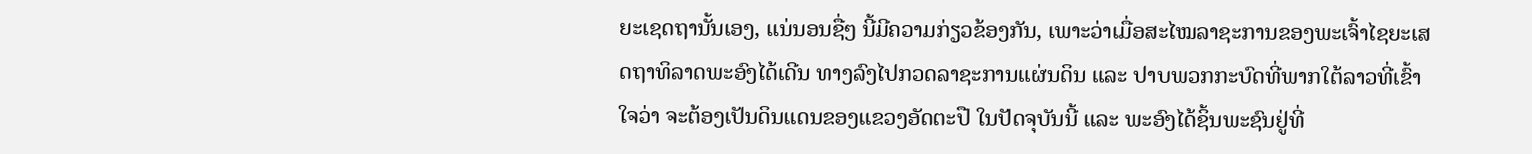ຍະເຊດຖານັ້ນເອງ, ແນ່ນອນຊື່ໆ ນີ້ມີຄວາມກ່ຽວຂ້ອງກັນ, ເພາະວ່າເມື່ອສະໄໝລາຊະການຂອງພະເຈົ້າໄຊຍະເສດຖາທິລາດພະອົງໄດ້ເດີນ ທາງລົງໄປກວດລາຊະການແຜ່ນດິນ ແລະ ປາບພວກກະບົດທີ່ພາກໃຕ້ລາວທີ່ເຂົ້າໃຈວ່າ ຈະຕ້ອງເປັນດິນແດນຂອງແຂວງອັດຕະປື ໃນປັດຈຸບັນນີ້ ແລະ ພະອົງໄດ້ຊິ້ນພະຊົນຢູ່ທີ່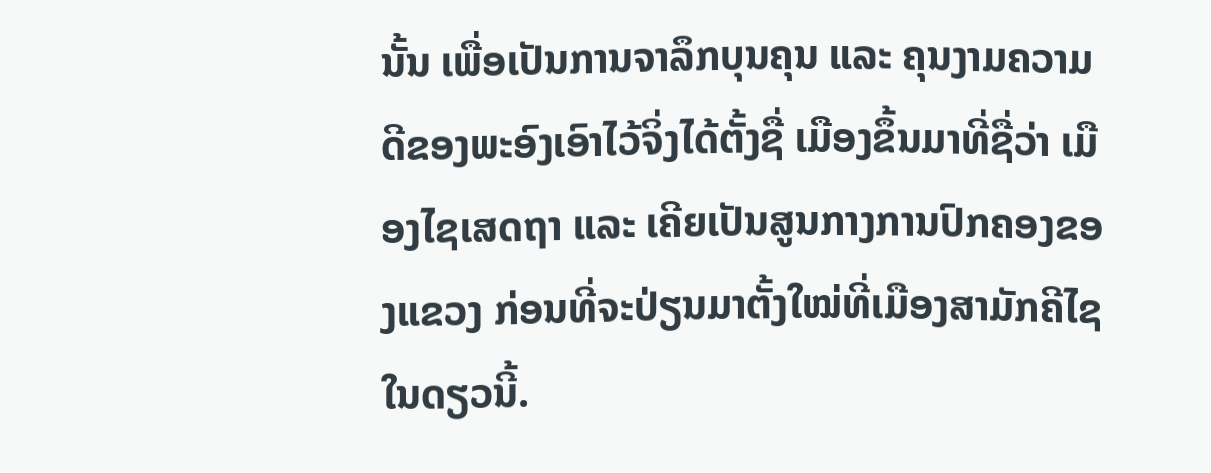ນັ້ນ ເພື່ອເປັນການຈາລຶກບຸນຄຸນ ແລະ ຄຸນງາມຄວາມດີຂອງພະອົງເອົາໄວ້ຈິ່ງໄດ້ຕັ້ງຊື່ ເມືອງຂຶ້ນມາທີ່ຊື່ວ່າ ເມືອງໄຊເສດຖາ ແລະ ເຄີຍເປັນສູນກາງການປົກຄອງຂອງແຂວງ ກ່ອນທີ່ຈະປ່ຽນມາຕັ້ງໃໝ່ທີ່ເມືອງສາມັກຄີໄຊໃນດຽວນີ້.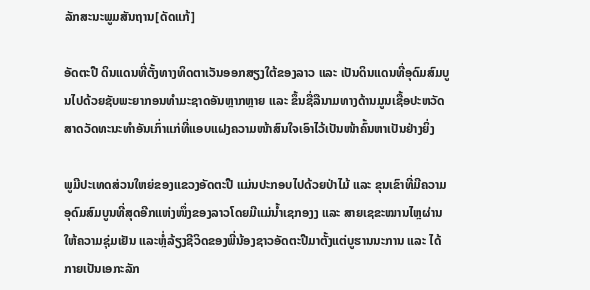ລັກສະນະພູມສັນຖານ[ດັດແກ້]

ອັດຕະປື ດິນແດນທີ່ຕັ້ງທາງທິດຕາເວັນອອກສຽງໃຕ້ຂອງລາວ ແລະ ເປັນດິນແດນທີ່ອຸດົມສົມບູນໄປດ້ວຍຊັບພະຍາກອນທຳມະຊາດອັນຫຼາກຫຼາຍ ແລະ ຂຶ້ນຊື່ລືນາມທາງດ້ານມູນເຊື້ອປະຫວັດສາດວັດທະນະທຳອັນເກົ່າແກ່ທີ່ແອບແຝງຄວາມໜ້າສົນໃຈເອົາໄວ້ເປັນໜ້າຄົ້ນຫາເປັນຢ່າງຍິ່ງ

ພູມີປະເທດສ່ວນໃຫຍ່ຂອງແຂວງອັດຕະປື ແມ່ນປະກອບໄປດ້ວຍປ່າໄມ້ ແລະ ຂຸນເຂົາທີ່ມີຄວາມອຸດົມສົມບູນທີ່ສຸດອີກແຫ່ງໜຶ່ງຂອງລາວໂດຍມີແມ່ນ້ຳເຊກອງງ ແລະ ສາຍເຊຂະໝານໄຫຼຜ່ານໃຫ້ຄວາມຊຸ່ມເຢັນ ແລະຫຼໍ່ລ້ຽງຊີວິດຂອງພີ່ນ້ອງຊາວອັດຕະປືມາຕັ້ງແຕ່ບູຮານນະການ ແລະ ໄດ້ກາຍເປັນເອກະລັກ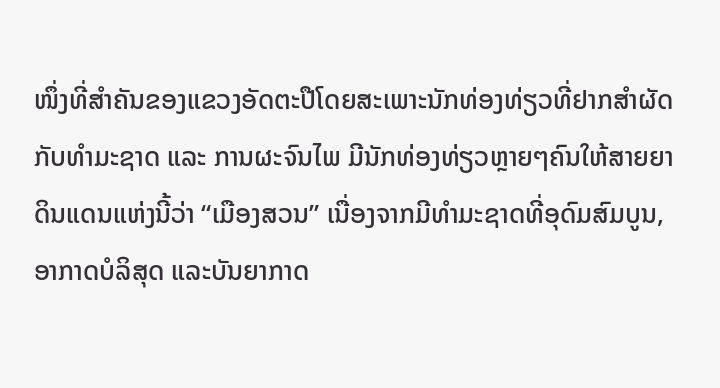ໜຶ່ງທີ່ສຳຄັນຂອງແຂວງອັດຕະປືໂດຍສະເພາະນັກທ່ອງທ່ຽວທີ່ຢາກສຳຜັດກັບທຳມະຊາດ ແລະ ການຜະຈົນໄພ ມີນັກທ່ອງທ່ຽວຫຼາຍໆຄົນໃຫ້ສາຍຍາດິນແດນແຫ່ງນີ້ວ່າ “ເມືອງສວນ” ເນື່ອງຈາກມີທຳມະຊາດທີ່ອຸດົມສົມບູນ, ອາກາດບໍລິສຸດ ແລະບັນຍາກາດ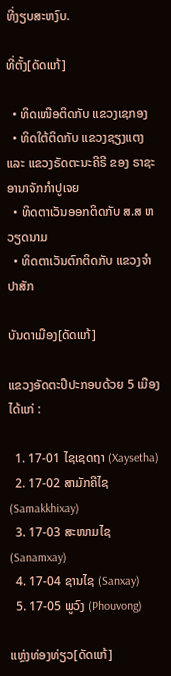ທີ່ງຽບສະຫງົບ.

ທີ່ຕັ້ງ[ດັດແກ້]

  • ທິດເໜືອຕິດກັບ ແຂວງເຊກອງ
  • ທິດໃຕ້ຕິດກັບ ແຂວງຊຽງແຕງ ແລະ ແຂວງຣັດຕະນະຄີຣີ ຂອງ ຣາຊະອານາຈັກກຳປູເຈຍ
  • ທິດຕາເວັນອອກຕິດກັບ ສ.ສ ຫວຽດນາມ
  • ທິດຕາເວັນຕົກຕິດກັບ ແຂວງຈຳປາສັກ

ບັນດາເມືອງ[ດັດແກ້]

ແຂວງອັດຕະປຶປະກອບດ້ວຍ 5 ເມືອງ ໄດ້ແກ່ :

  1. 17-01 ໄຊເຊດຖາ (Xaysetha)
  2. 17-02 ສາມັກຄີໄຊ (Samakkhixay)
  3. 17-03 ສະໜາມໄຊ (Sanamxay)
  4. 17-04 ຊານໄຊ (Sanxay)
  5. 17-05 ພູວົງ (Phouvong)

ແຫຼ່ງທ່ອງທ່ຽວ[ດັດແກ້]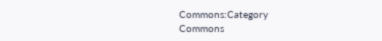Commons:Category
Commons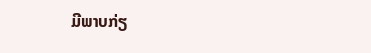ມີພາບກ່ຽ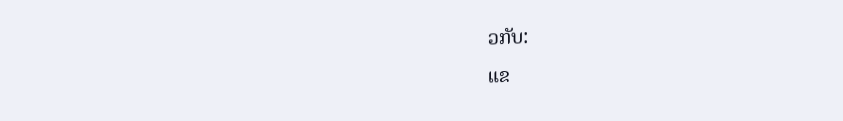ວກັບ:
ແຂ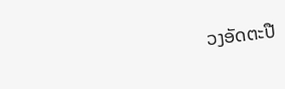ວງອັດຕະປື